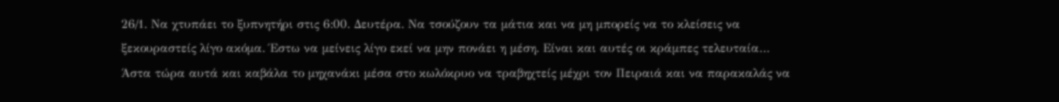26/1. Να χτυπάει το ξυπνητήρι στις 6:00. Δευτέρα. Να τσούζουν τα μάτια και να μη μπορείς να το κλείσεις να ξεκουραστείς λίγο ακόμα. Έστω να μείνεις λίγο εκεί να μην πονάει η μέση. Είναι και αυτές οι κράμπες τελευταία… Άστα τώρα αυτά και καβάλα το μηχανάκι μέσα στο κωλόκρυο να τραβηχτείς μέχρι τον Πειραιά και να παρακαλάς να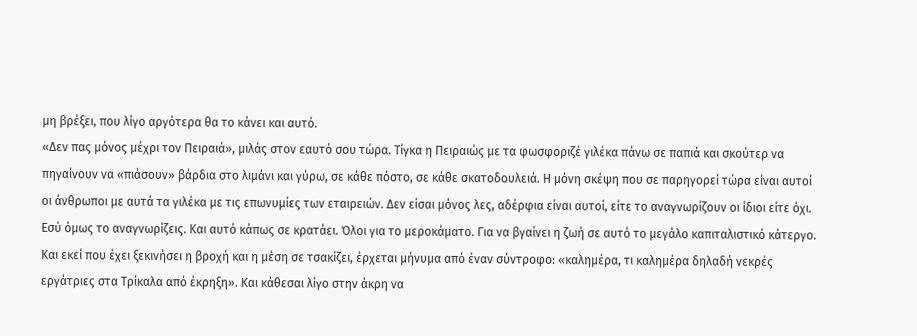μη βρέξει, που λίγο αργότερα θα το κάνει και αυτό.
«Δεν πας μόνος μέχρι τον Πειραιά», μιλάς στον εαυτό σου τώρα. Τίγκα η Πειραιώς με τα φωσφοριζέ γιλέκα πάνω σε παπιά και σκούτερ να πηγαίνουν να «πιάσουν» βάρδια στο λιμάνι και γύρω, σε κάθε πόστο, σε κάθε σκατοδουλειά. Η μόνη σκέψη που σε παρηγορεί τώρα είναι αυτοί οι άνθρωποι με αυτά τα γιλέκα με τις επωνυμίες των εταιρειών. Δεν είσαι μόνος λες, αδέρφια είναι αυτοί, είτε το αναγνωρίζουν οι ίδιοι είτε όχι. Εσύ όμως το αναγνωρίζεις. Και αυτό κάπως σε κρατάει. Όλοι για το μεροκάματο. Για να βγαίνει η ζωή σε αυτό το μεγάλο καπιταλιστικό κάτεργο.
Και εκεί που έχει ξεκινήσει η βροχή και η μέση σε τσακίζει, έρχεται μήνυμα από έναν σύντροφο: «καλημέρα, τι καλημέρα δηλαδή νεκρές εργάτριες στα Τρίκαλα από έκρηξη». Και κάθεσαι λίγο στην άκρη να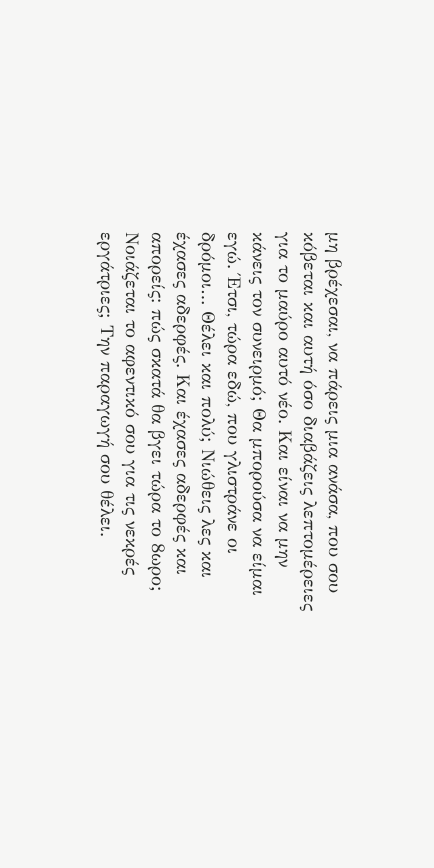μη βρέχεσαι, να πάρεις μια ανάσα, που σου κόβεται και αυτή όσο διαβάζεις λεπτομέρειες για το μαύρο αυτό νέο. Και είναι να μην κάνεις τον συνειρμό; Θα μπορούσα να είμαι εγώ. Έτσι, τώρα εδώ, που γλιστράνε οι δρόμοι… Θέλει και πολύ; Νιώθεις λες και έχασες αδερφές. Και έχασες αδερφές και απορείς: πώς σκατά θα βγει τώρα το 8ωρο; Νοιάζεται το αφεντικό σου για τις νεκρές εργάτριες; Την παραγωγή σου θέλει.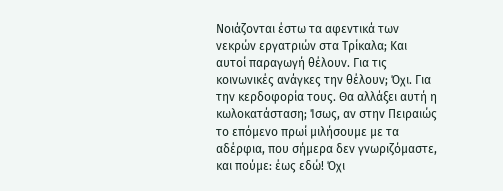Νοιάζονται έστω τα αφεντικά των νεκρών εργατριών στα Τρίκαλα; Και αυτοί παραγωγή θέλουν. Για τις κοινωνικές ανάγκες την θέλουν; Όχι. Για την κερδοφορία τους. Θα αλλάξει αυτή η κωλοκατάσταση; Ίσως, αν στην Πειραιώς το επόμενο πρωί μιλήσουμε με τα αδέρφια, που σήμερα δεν γνωριζόμαστε, και πούμε: έως εδώ! Όχι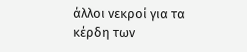άλλοι νεκροί για τα κέρδη των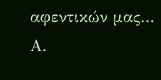αφεντικών μας…
Α.